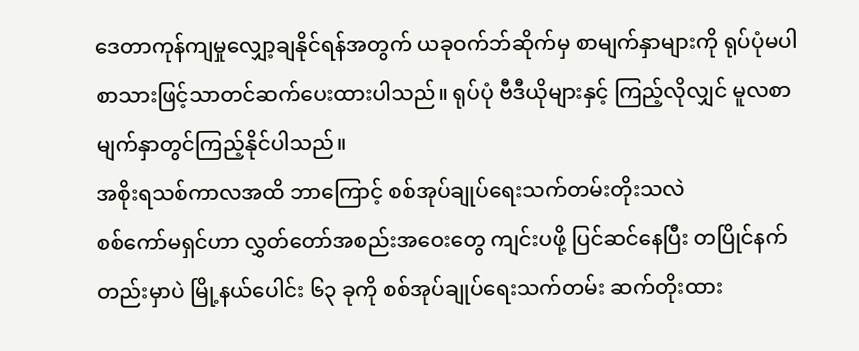ဒေတာကုန်ကျမှုလျှော့ချနိုင်ရန်အတွက် ယခုဝက်ဘ်ဆိုက်မှ စာမျက်နှာများကို ရုပ်ပုံမပါ စာသားဖြင့်သာတင်ဆက်ပေးထားပါသည်။ ရုပ်ပုံ ဗီဒီယိုများနှင့် ကြည့်လိုလျှင် မူလစာမျက်နှာတွင်ကြည့်နိုင်ပါသည်။
အစိုးရသစ်ကာလအထိ ဘာကြောင့် စစ်အုပ်ချုပ်ရေးသက်တမ်းတိုးသလဲ
စစ်ကော်မရှင်ဟာ လွှတ်တော်အစည်းအဝေးတွေ ကျင်းပဖို့ ပြင်ဆင်နေပြီး တပြိုင်နက်တည်းမှာပဲ မြို့နယ်ပေါင်း ၆၃ ခုကို စစ်အုပ်ချုပ်ရေးသက်တမ်း ဆက်တိုးထား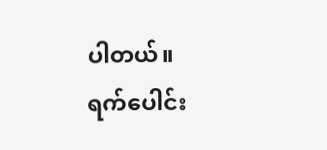ပါတယ်။
ရက်ပေါင်း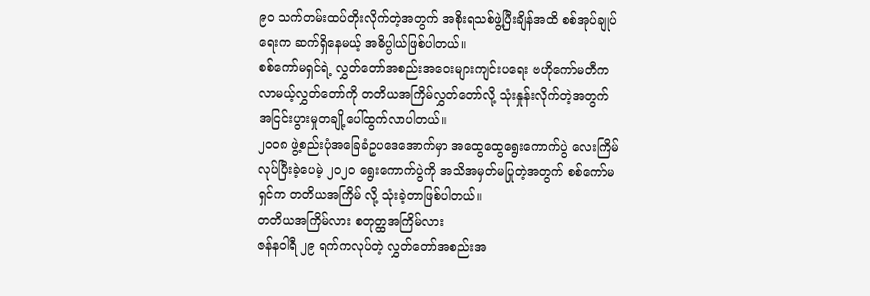၉၀ သက်တမ်းထပ်တိုးလိုက်တဲ့အတွက် အစိုးရသစ်ဖွဲ့ပြီးချိန်အထိ စစ်အုပ်ချုပ်ရေးက ဆက်ရှိနေမယ့် အဓိပ္ပါယ်ဖြစ်ပါတယ်။
စစ်ကော်မရှင်ရဲ့ လွှတ်တော်အစည်းအဝေးများကျင်းပရေး ဗဟိုကော်မတီက လာမယ့်လွှတ်တော်ကို တတိယအကြိမ်လွှတ်တော်လို့ သုံးနှုန်းလိုက်တဲ့အတွက် အငြင်းပွားမှုတချို့ပေါ်ထွက်လာပါတယ်။
၂၀၀၈ ဖွဲ့စည်းပုံအခြေခံဥပဒေအောက်မှာ အထွေထွေရွေးကောက်ပွဲ လေးကြိမ် လုပ်ပြီးခဲ့ပေမဲ့ ၂၀၂၀ ရွေးကောက်ပွဲကို အသိအမှတ်မပြုတဲ့အတွက် စစ်ကော်မရှင်က တတိယအကြိမ် လို့ သုံးခဲ့တာဖြစ်ပါတယ်။
တတိယအကြိမ်လား စတုတ္ထအကြိမ်လား
ဇန်နဝါရီ ၂၉ ရက်ကလုပ်တဲ့ လွှတ်တော်အစည်းအ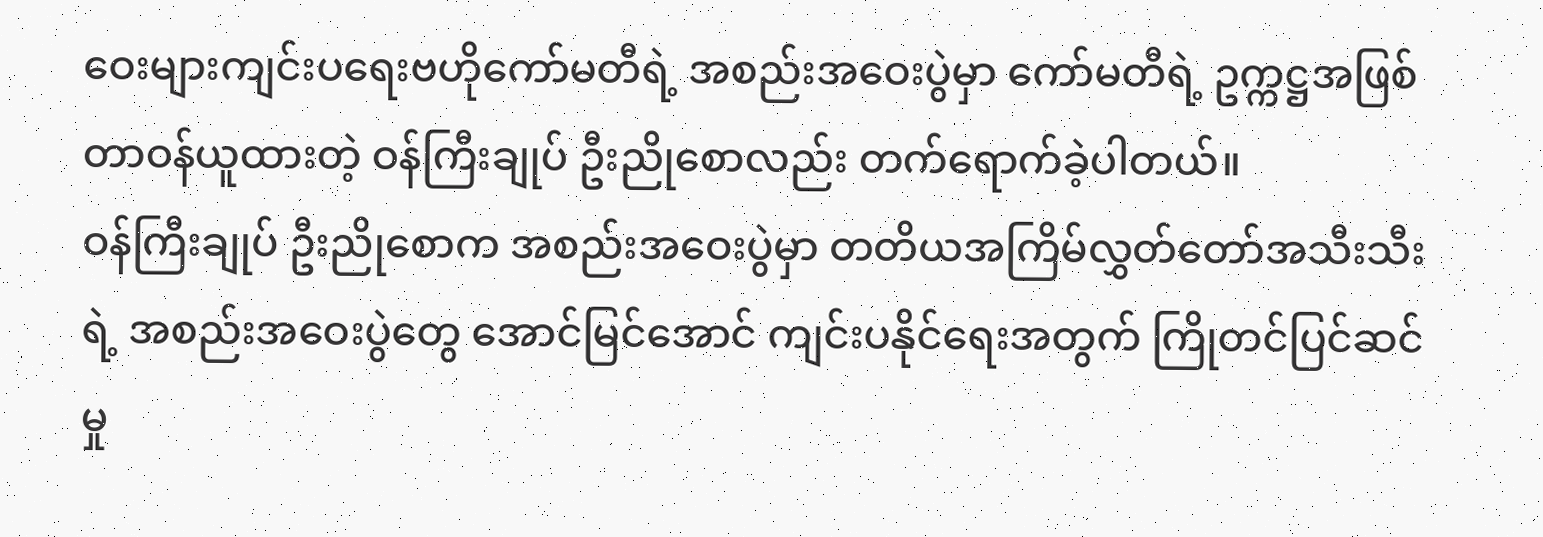ဝေးများကျင်းပရေးဗဟိုကော်မတီရဲ့ အစည်းအဝေးပွဲမှာ ကော်မတီရဲ့ ဥက္ကဋ္ဌအဖြစ် တာဝန်ယူထားတဲ့ ဝန်ကြီးချုပ် ဦးညိုစောလည်း တက်ရောက်ခဲ့ပါတယ်။
ဝန်ကြီးချုပ် ဦးညိုစောက အစည်းအဝေးပွဲမှာ တတိယအကြိမ်လွှတ်တော်အသီးသီးရဲ့ အစည်းအဝေးပွဲတွေ အောင်မြင်အောင် ကျင်းပနိုင်ရေးအတွက် ကြိုတင်ပြင်ဆင်မှု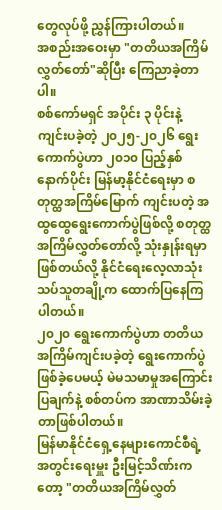တွေလုပ်ဖို့ ညွှန်ကြားပါတယ်။
အစည်းအဝေးမှာ "တတိယအကြိမ်လွှတ်တော်"ဆိုပြီး ကြေညာခဲ့တာပါ။
စစ်ကော်မရှင် အပိုင်း ၃ ပိုင်းနဲ့ ကျင်းပခဲ့တဲ့ ၂၀၂၅-၂၀၂၆ ရွေးကောက်ပွဲဟာ ၂၀၁၀ ပြည့်နှစ်နောက်ပိုင်း မြန်မာ့နိုင်ငံရေးမှာ စတုတ္ထအကြိမ်မြောက် ကျင်းပတဲ့ အထွထွေရွေးကောက်ပွဲဖြစ်လို့ စတုတ္ထအကြိမ်လွှတ်တော်လို့ သုံးနှုန်းရမှာဖြစ်တယ်လို့ နိုင်ငံရေးလေ့လာသုံးသပ်သူတချို့က ထောက်ပြနေကြပါတယ်။
၂၀၂၀ ရွေးကောက်ပွဲဟာ တတိယအကြိမ်ကျင်းပခဲ့တဲ့ ရွေးကောက်ပွဲဖြစ်ခဲ့ပေမယ့် မဲမသမာမှုအကြောင်းပြချက်နဲ့ စစ်တပ်က အာဏာသိမ်းခဲ့တာဖြစ်ပါတယ်။
မြန်မာနိုင်ငံရှေ့နေများကောင်စီရဲ့ အတွင်းရေးမှူး ဦးမြင့်သိဏ်းကတော့ "တတိယအကြိမ်လွှတ်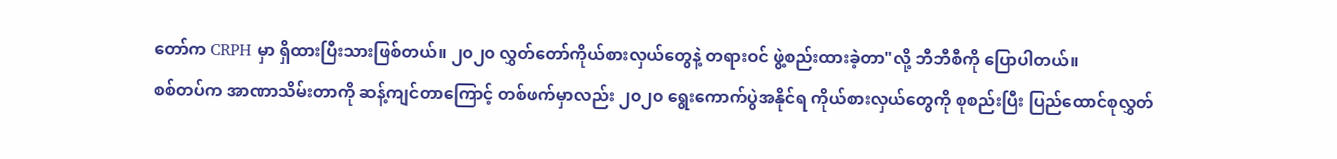တော်က CRPH မှာ ရှိထားပြီးသားဖြစ်တယ်။ ၂၀၂၀ လွှတ်တော်ကိုယ်စားလှယ်တွေနဲ့ တရားဝင် ဖွဲ့စည်းထားခဲ့တာ"လို့ ဘီဘီစီကို ပြောပါတယ်။
စစ်တပ်က အာဏာသိမ်းတာကို ဆန့်ကျင်တာကြောင့် တစ်ဖက်မှာလည်း ၂၀၂၀ ရွေးကောက်ပွဲအနိုင်ရ ကိုယ်စားလှယ်တွေကို စုစည်းပြီး ပြည်ထောင်စုလွှတ်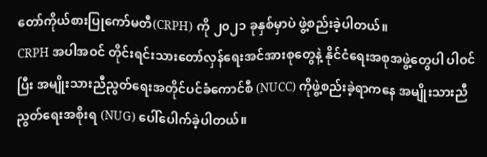တော်ကိုယ်စားပြုကော်မတီ(CRPH) ကို ၂၀၂၁ ခုနှစ်မှာပဲ ဖွဲ့စည်းခဲ့ပါတယ်။
CRPH အပါအဝင် တိုင်းရင်းသားတော်လှန်ရေးအင်အားစုတွေနဲ့ နိုင်ငံရေးအစုအဖွဲ့တွေပါ ပါဝင်ပြီး အမျိုးသားညီညွတ်ရေးအတိုင်ပင်ခံကောင်စီ (NUCC) ကိုဖွဲ့စည်းခဲ့ရာကနေ အမျိုးသားညီညွတ်ရေးအစိုးရ (NUG) ပေါ်ပေါက်ခဲ့ပါတယ်။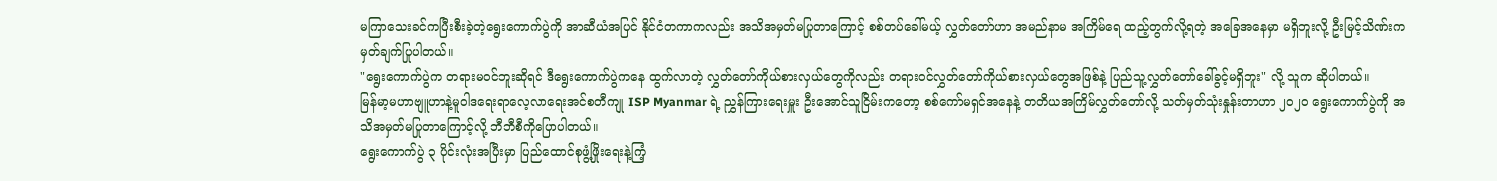မကြာသေးခင်ကပြီးစီးခဲ့တဲ့ရွေးကောက်ပွဲကို အာဆီယံအပြင် နိုင်ငံတကာကလည်း အသိအမှတ်မပြုတာကြောင့် စစ်တပ်ခေါ်မယ့် လွှတ်တော်ဟာ အမည်နာမ အကြိမ်ရေ ထည့်တွက်လို့ရတဲ့ အခြေအနေမှာ မရှိဘူးလို့ ဦးမြင့်သိဏ်းက မှတ်ချက်ပြုပါတယ်။
"ရွေးကောက်ပွဲက တရားမဝင်ဘူးဆိုရင် ဒီရွေးကောက်ပွဲကနေ ထွက်လာတဲ့ လွှတ်တော်ကိုယ်စားလှယ်တွေကိုလည်း တရားဝင်လွှတ်တော်ကိုယ်စားလှယ်တွေအဖြစ်နဲ့ ပြည်သူ့လွှတ်တော်ခေါ်ခွင့်မရှိဘူး" လို့ သူက ဆိုပါတယ်။
မြန်မာ့မဟာဗျူဟာနဲ့မူဝါဒရေးရာလေ့လာရေးအင်စတီကျု ISP Myanmar ရဲ့ ညွှန်ကြားရေးမှူး ဦးအောင်သူငြိမ်းကတော့ စစ်ကော်မရှင်အနေနဲ့ တတိယအကြိမ်လွှတ်တော်လို့ သတ်မှတ်သုံးနှုန်းတာဟာ ၂၀၂၀ ရွေးကောက်ပွဲကို အသိအမှတ်မပြုတာကြောင့်လို့ ဘီဘီစီကိုပြောပါတယ်။
ရွေးကောက်ပွဲ ၃ ပိုင်းလုံးအပြီးမှာ ပြည်ထောင်စုဖွံ့ဖြိုးရေးနဲ့ကြံ့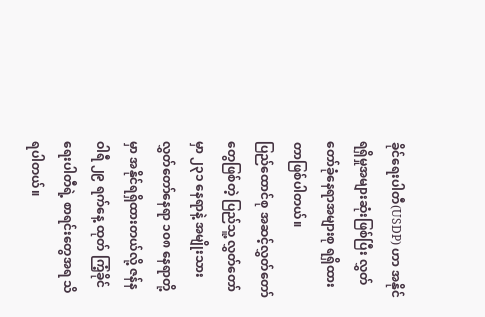ခိုင်ရေးပါတီ(USDP) ဟာ အနိုင်ရရှိမှုအများဆုံးဖြစ်ပြီး လွှတ်တော်ခုံနေရာအများစု ရရှိထားတာဖြစ်ပါတယ်။
ပြည်ထောင်စု အဆင့်လွှတ်တော်တွေဖြစ်တဲ့ ပြည်သူ့လွှတ်တော်မှာ ၂၃၁ နေရာနဲ့ အမျိုးသား လွှတ်တော်နေရာ ၁၀၈ နေရာတို့မှာ အနိုင်ရရှိထားတယ်လို့ ဇန်နဝါရီ ၂၉ ရက်နေ့ ထုတ် ကြံ့ခိုင်ရေးပါတီရဲ့ စာရင်းတွေအရ သိရပါတယ်။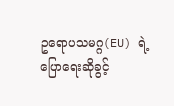ဥရောပသမဂ္ဂ(EU) ရဲ့ ပြောရေးဆိုခွင့်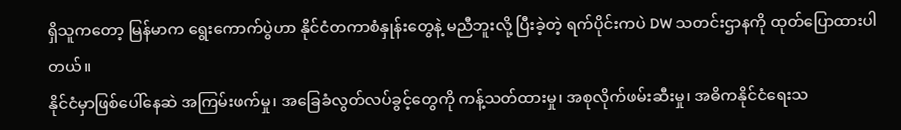ရှိသူကတော့ မြန်မာက ရွေးကောက်ပွဲဟာ နိုင်ငံတကာစံနှုန်းတွေနဲ့ မညီဘူးလို့ ပြီးခဲ့တဲ့ ရက်ပိုင်းကပဲ DW သတင်းဌာနကို ထုတ်ပြောထားပါတယ်။
နိုင်ငံမှာဖြစ်ပေါ်နေဆဲ အကြမ်းဖက်မှု၊ အခြေခံလွတ်လပ်ခွင့်တွေကို ကန့်သတ်ထားမှု၊ အစုလိုက်ဖမ်းဆီးမှု၊ အဓိကနိုင်ငံရေးသ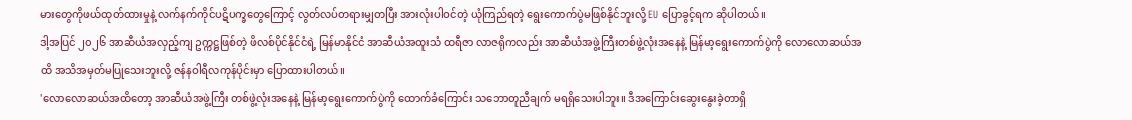မားတွေကိုဖယ်ထုတ်ထားမှုနဲ့ လက်နက်ကိုင်ပဋိပက္ခတွေကြောင့် လွတ်လပ်တရားမျှတပြီး အားလုံးပါဝင်တဲ့ ယုံကြည်ရတဲ့ ရွေးကောက်ပွဲမဖြစ်နိုင်ဘူးလို့ EU ပြောခွင့်ရက ဆိုပါတယ်။
ဒါ့အပြင် ၂၀၂၆ အာဆီယံအလှည့်ကျ ဥက္ကဋ္ဌဖြစ်တဲ့ ဖိလစ်ပိုင်နိုင်ငံရဲ့ မြန်မာနိုင်ငံ အာဆီယံအထူးသံ ထရီဇာ လာဇရိုကလည်း အာဆီယံအဖွဲ့ကြီးတစ်ဖွဲ့လုံးအနေနဲ့ မြန်မာ့ရွေးကောက်ပွဲကို လောလောဆယ်အထိ အသိအမှတ်မပြုသေးဘူးလို့ ဇန်နဝါရီလကုန်ပိုင်းမှာ ပြောထားပါတယ်။
'လောလောဆယ်အထိတော့ အာဆီယံအဖွဲ့ကြီး တစ်ဖွဲ့လုံးအနေနဲ့ မြန်မာ့ရွေးကောက်ပွဲကို ထောက်ခံကြောင်း သဘောတူညီချက် မရရှိသေးပါဘူး။ ဒီအကြောင်းဆွေးနွေးခဲ့တာရှိ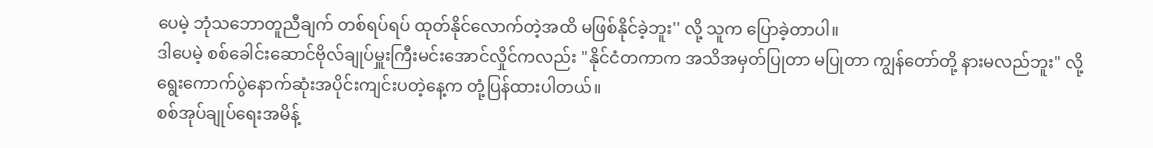ပေမဲ့ ဘုံသဘောတူညီချက် တစ်ရပ်ရပ် ထုတ်နိုင်လောက်တဲ့အထိ မဖြစ်နိုင်ခဲ့ဘူး'' လို့ သူက ပြောခဲ့တာပါ။
ဒါပေမဲ့ စစ်ခေါင်းဆောင်ဗိုလ်ချုပ်မှူးကြီးမင်းအောင်လှိုင်ကလည်း "နိုင်ငံတကာက အသိအမှတ်ပြုတာ မပြုတာ ကျွန်တော်တို့ နားမလည်ဘူး" လို့ ရွေးကောက်ပွဲနောက်ဆုံးအပိုင်းကျင်းပတဲ့နေ့က တုံ့ပြန်ထားပါတယ်။
စစ်အုပ်ချုပ်ရေးအမိန့်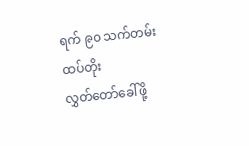ရက် ၉၀ သက်တမ်းထပ်တိုး
လွှတ်တော်ခေါ်ဖို့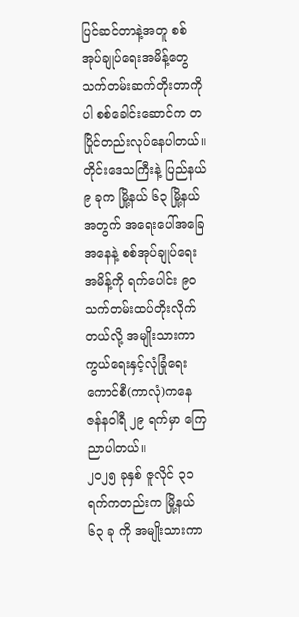ပြင်ဆင်တာနဲ့အတူ စစ်အုပ်ချုပ်ရေးအမိန့်တွေ သက်တမ်းဆက်တိုးတာကိုပါ စစ်ခေါင်းဆောင်က တပြိုင်တည်းလုပ်နေပါတယ်။
တိုင်းဒေသကြီးနဲ့ ပြည်နယ် ၉ ခုက မြို့နယ် ၆၃ မြို့နယ်အတွက် အရေးပေါ်အခြေအနေနဲ့ စစ်အုပ်ချုပ်ရေးအမိန့်ကို ရက်ပေါင်း ၉၀ သက်တမ်းထပ်တိုးလိုက်တယ်လို့ အမျိုးသားကာကွယ်ရေးနှင့်လုံခြုံရေးကောင်စီ(ကာလုံ)ကနေ ဇန်နဝါရီ ၂၉ ရက်မှာ ကြေညာပါတယ်။
၂၀၂၅ ခုနှစ် ဇူလိုင် ၃၁ ရက်ကတည်းက မြို့နယ် ၆၃ ခု ကို အမျိုးသားကာ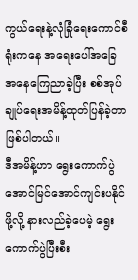ကွယ်ရေးနဲ့လုံခြုံရေးကောင်စီရုံးကနေ အရေးပေါ်အခြေအနေကြေညာခဲ့ပြီး စစ်အုပ်ချုပ်ရေးအမိန့်ထုတ်ပြန်ခဲ့တာဖြစ်ပါတယ်။
ဒီအမိန့်ဟာ ရွေးကောက်ပွဲအောင်မြင်အောင်ကျင်းပနိုင်ဖို့လို့ နားလည်ခဲ့ပေမဲ့ ရွေးကောက်ပွဲပြီးစီး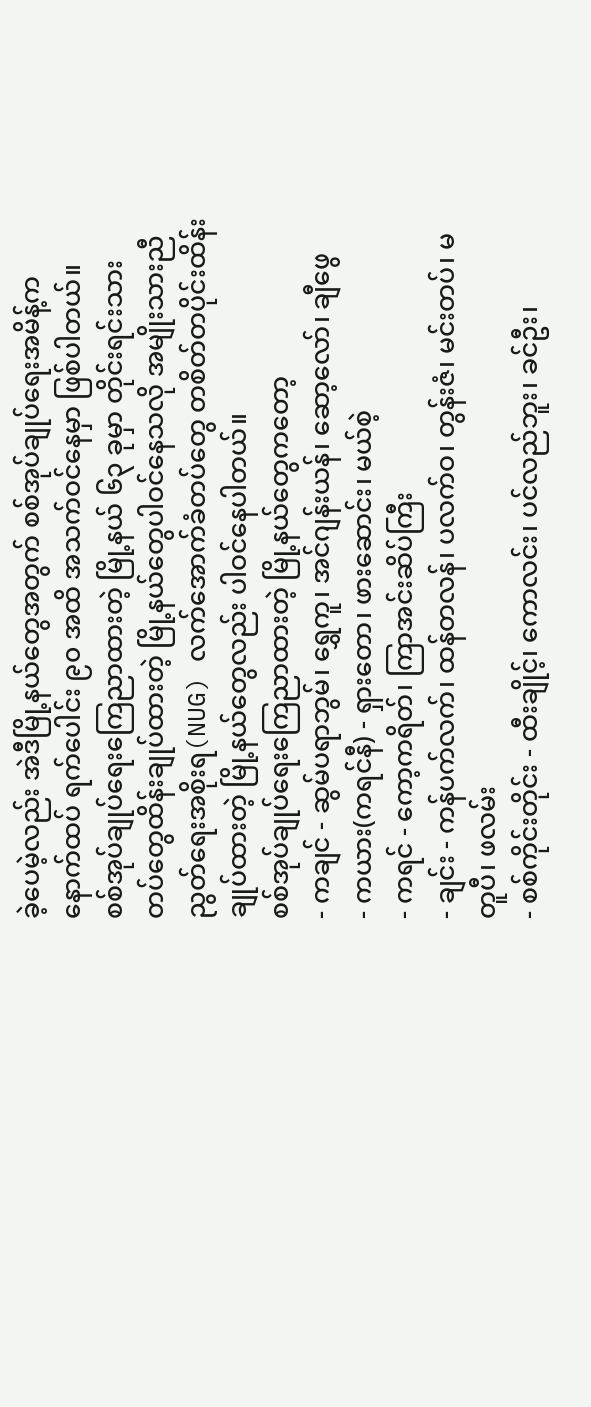ခဲ့ပေမဲ့လည်း အဲဒီမြို့နယ်တွေအတွက် စစ်အုပ်ချုပ်ရေးအမိန့်က နောက်ထပ် ရက်ပေါင်း ၉၀ အထိ အသက်ဝင်နေမှာ ဖြစ်ပါတယ်။
စစ်အုပ်ချုပ်ရေးကြေညာထားတဲ့ မြို့နယ် ၆၃ ခုမှာ တိုင်းရင်းသားတပ်တွေထိန်းချုပ်ထားတဲ့ မြို့နယ်တွေပါဝင်နေသလို အမျိုးသားညီညွတ်ရေးအစိုးရ(NUG) လက်အောက်ခံတပ်တွေ တစိတ်တပိုင်းထိန်းချုပ်ထားတဲ့ မြို့နယ်တွေလည်း ပါဝင်နေပါတယ်။
စစ်အုပ်ချုပ်ရေးကြေညာထားတဲ့ မြို့နယ်တွေကတော့
- ကချင် - ဆွမ်ပရာဘွမ်၊ ရွှေကူ၊ အင်ဂျန်းယန်၊ ဆော့လော်၊ ချီဖွေ
- ကယား(ကရင်နီ) - ရှားတော၊ ဖားဆောင်း၊ မယ်စဲ့
- ကရင် - ကော့ကရိတ်၊ ကြာအင်းဆိပ်ကြီး
- ချင်း - ကန်ပက်လက်၊ ထန်တလန်၊ ပလက်ဝ၊ တွန်းဇံ၊ မင်းတပ်၊ မတူပီ၊ ဖလမ်း
- စစ်ကိုင်းတိုင်း - ထီးချိုင့်၊ ကောလင်း၊ ပင်လည်ဘူး၊ ခင်ဦး၊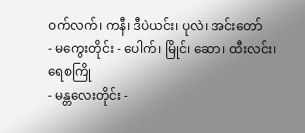ဝက်လက်၊ ကနီ၊ ဒီပဲယင်း၊ ပုလဲ၊ အင်းတော်
- မကွေးတိုင်း - ပေါက်၊ မြိုင်၊ ဆော၊ ထီးလင်း၊ ရေစကြို
- မန္တလေးတိုင်း -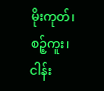မိုးကုတ်၊ စဉ့်ကူး၊ ငါန်း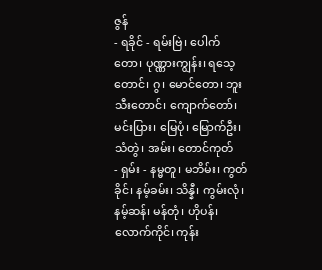ဇွန်
- ရခိုင် - ရမ်းဗြဲ၊ ပေါက်တော၊ ပုဏ္ဏားကျွန်း၊ ရသေ့တောင်၊ ဂွ၊ မောင်တော၊ ဘူးသီးတောင်၊ ကျောက်တော်၊ မင်းပြား၊ မြေပုံ၊ မြောက်ဦး၊ သံတွဲ၊ အမ်း၊ တောင်ကုတ်
- ရှမ်း - နမ္မတူ၊ မဘိမ်း၊ ကွတ်ခိုင်၊ နမ့်ခမ်း၊ သိန္နီ၊ ကွမ်းလုံ၊ နမ့်ဆန်၊ မန်တုံ၊ ဟိုပန်၊ လောက်ကိုင်၊ ကုန်း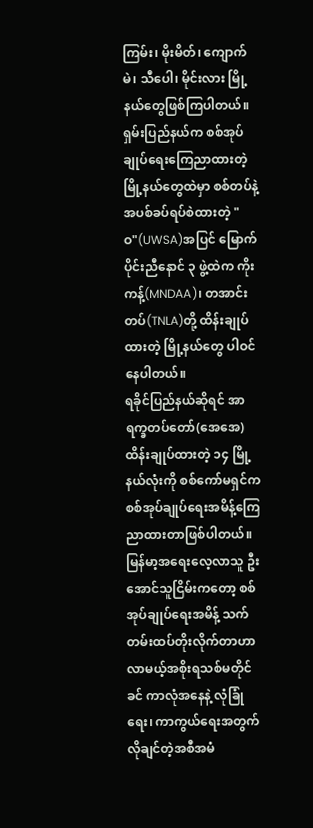ကြမ်း၊ မိုးမိတ်၊ ကျောက်မဲ၊ သီပေါ၊ မိုင်းလား မြို့နယ်တွေဖြစ်ကြပါတယ်။
ရှမ်းပြည်နယ်က စစ်အုပ်ချုပ်ရေးကြေညာထားတဲ့ မြို့နယ်တွေထဲမှာ စစ်တပ်နဲ့ အပစ်ခပ်ရပ်စဲထားတဲ့ "ဝ"(UWSA)အပြင် မြောက်ပိုင်းညီနောင် ၃ ဖွဲ့ထဲက ကိုးကန့်(MNDAA)၊ တအာင်းတပ်(TNLA)တို့ ထိန်းချုပ်ထားတဲ့ မြို့နယ်တွေ ပါဝင်နေပါတယ်။
ရခိုင်ပြည်နယ်ဆိုရင် အာရက္ခတပ်တော်(အေအေ) ထိန်းချုပ်ထားတဲ့ ၁၄ မြို့နယ်လုံးကို စစ်ကော်မရှင်က စစ်အုပ်ချုပ်ရေးအမိန့်ကြေညာထားတာဖြစ်ပါတယ်။
မြန်မာ့အရေးလေ့လာသူ ဦးအောင်သူငြိမ်းကတော့ စစ်အုပ်ချုပ်ရေးအမိန့် သက်တမ်းထပ်တိုးလိုက်တာဟာ လာမယ့်အစိုးရသစ်မတိုင်ခင် ကာလုံအနေနဲ့ လုံခြုံရေး၊ ကာကွယ်ရေးအတွက် လိုချင်တဲ့အစီအမံ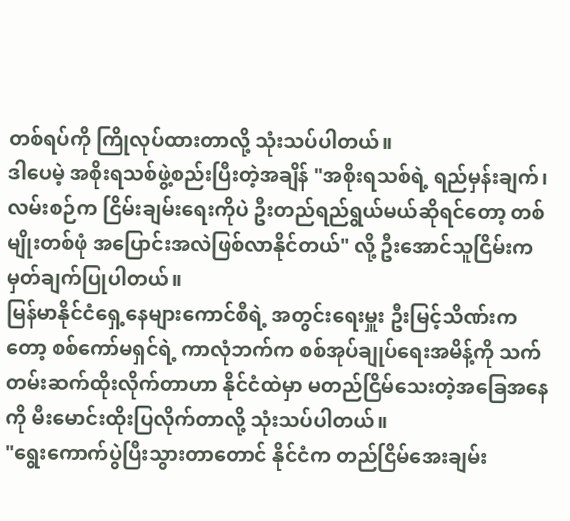တစ်ရပ်ကို ကြိုလုပ်ထားတာလို့ သုံးသပ်ပါတယ်။
ဒါပေမဲ့ အစိုးရသစ်ဖွဲ့စည်းပြီးတဲ့အချိန် "အစိုးရသစ်ရဲ့ ရည်မှန်းချက်၊ လမ်းစဉ်က ငြိမ်းချမ်းရေးကိုပဲ ဦးတည်ရည်ရွယ်မယ်ဆိုရင်တော့ တစ်မျိုးတစ်ဖုံ အပြောင်းအလဲဖြစ်လာနိုင်တယ်" လို့ ဦးအောင်သူငြိမ်းက မှတ်ချက်ပြုပါတယ်။
မြန်မာနိုင်ငံရှေ့နေများကောင်စီရဲ့ အတွင်းရေးမှူး ဦးမြင့်သိဏ်းကတော့ စစ်ကော်မရှင်ရဲ့ ကာလုံဘက်က စစ်အုပ်ချုပ်ရေးအမိန့်ကို သက်တမ်းဆက်ထိုးလိုက်တာဟာ နိုင်ငံထဲမှာ မတည်ငြိမ်သေးတဲ့အခြေအနေကို မီးမောင်းထိုးပြလိုက်တာလို့ သုံးသပ်ပါတယ်။
"ရွေးကောက်ပွဲပြီးသွားတာတောင် နိုင်ငံက တည်ငြိမ်အေးချမ်း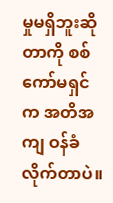မှုမရှိဘူးဆိုတာကို စစ်ကော်မရှင်က အတိအကျ ဝန်ခံလိုက်တာပဲ။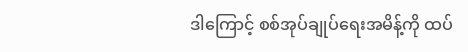ဒါကြောင့် စစ်အုပ်ချုပ်ရေးအမိန့်ကို ထပ်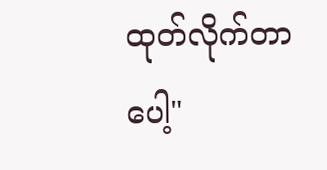ထုတ်လိုက်တာပေါ့"